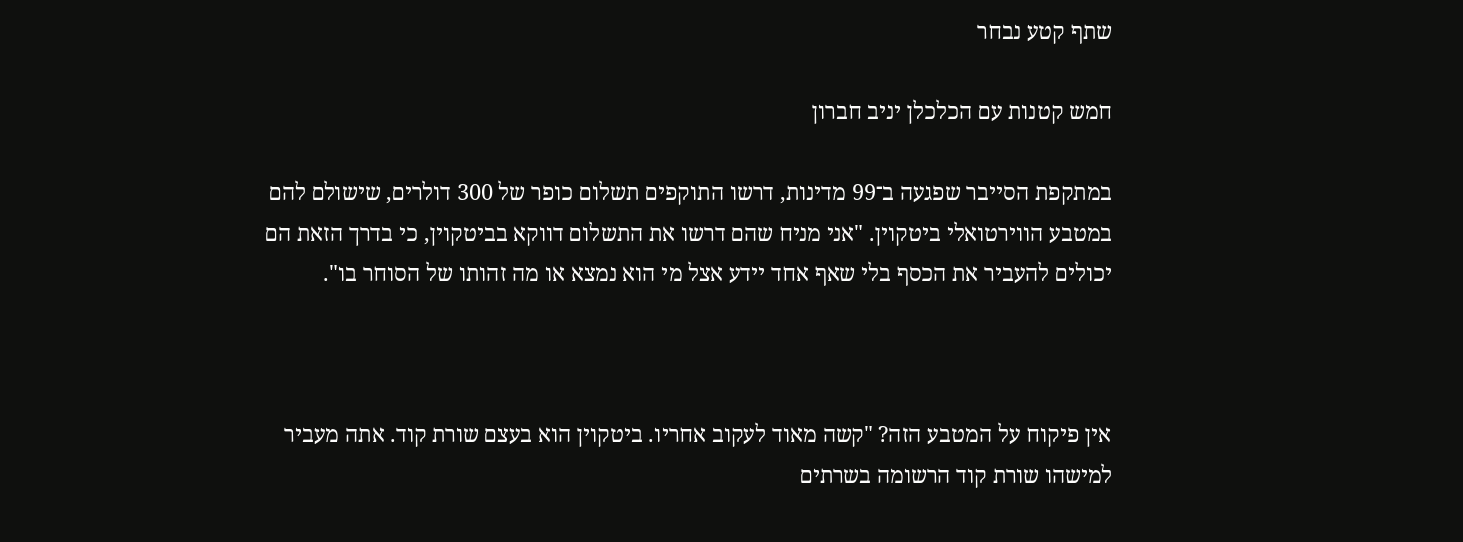שתף קטע נבחר

חמש קטנות עם הכלכלן יניב חברון

במתקפת הסייבר שפגעה ב־99 מדינות, דרשו התוקפים תשלום כופר של 300 דולרים, שישולם להם במטבע הווירטואלי ביטקוין. "אני מניח שהם דרשו את התשלום דווקא בביטקוין, כי בדרך הזאת הם יכולים להעביר את הכסף בלי שאף אחד יידע אצל מי הוא נמצא או מה זהותו של הסוחר בו".



אין פיקוח על המטבע הזה? "קשה מאוד לעקוב אחריו. ביטקוין הוא בעצם שורת קוד. אתה מעביר למישהו שורת קוד הרשומה בשרתים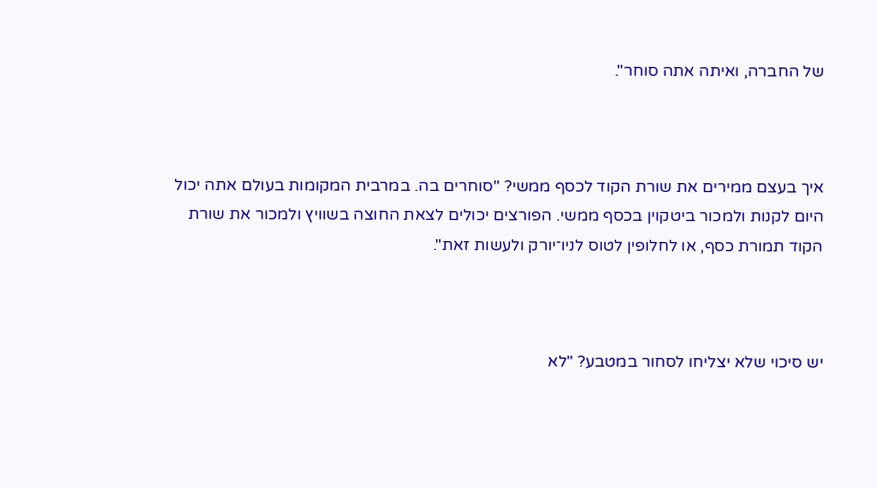של החברה, ואיתה אתה סוחר".



איך בעצם ממירים את שורת הקוד לכסף ממשי? "סוחרים בה. במרבית המקומות בעולם אתה יכול היום לקנות ולמכור ביטקוין בכסף ממשי. הפורצים יכולים לצאת החוצה בשוויץ ולמכור את שורת הקוד תמורת כסף, או לחלופין לטוס לניו־יורק ולעשות זאת".



יש סיכוי שלא יצליחו לסחור במטבע? "לא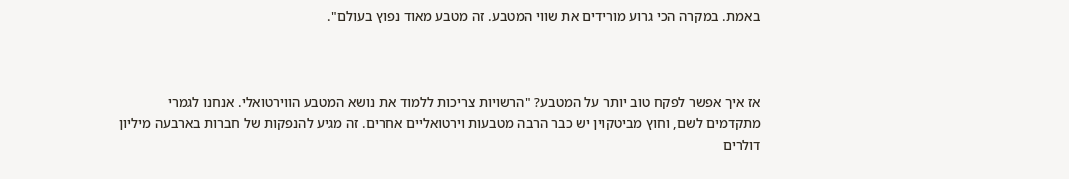באמת. במקרה הכי גרוע מורידים את שווי המטבע. זה מטבע מאוד נפוץ בעולם".



אז איך אפשר לפקח טוב יותר על המטבע? "הרשויות צריכות ללמוד את נושא המטבע הווירטואלי. אנחנו לגמרי מתקדמים לשם, וחוץ מביטקוין יש כבר הרבה מטבעות וירטואליים אחרים. זה מגיע להנפקות של חברות בארבעה מיליון דולרים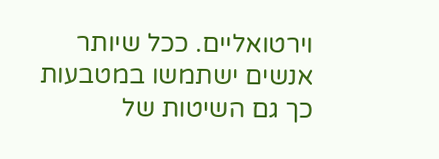וירטואליים. ככל שיותר אנשים ישתמשו במטבעות כך גם השיטות של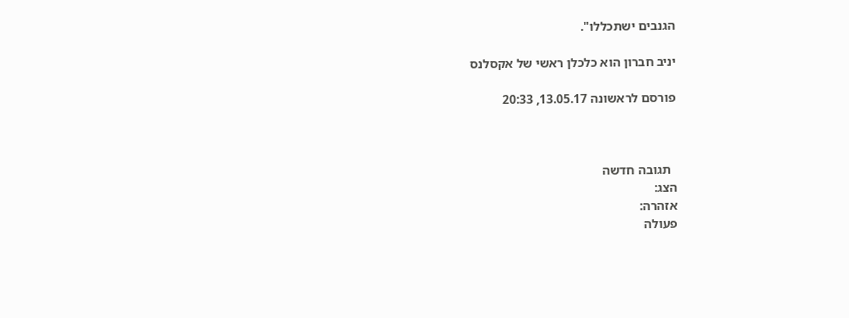הגנבים ישתכללו".

יניב חברון הוא כלכלן ראשי של אקסלנס

פורסם לראשונה 13.05.17, 20:33



  תגובה חדשה
הצג:
אזהרה:
פעולה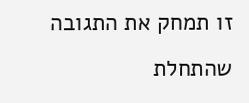זו תמחק את התגובה שהתחלת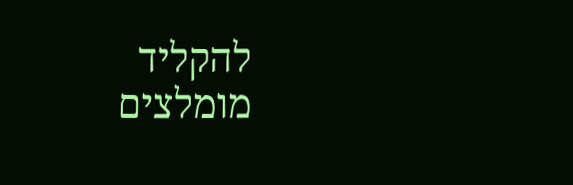להקליד
מומלצים